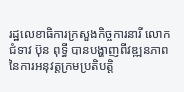រដ្ឋលេខាធិការក្រសួងកិច្ចការនារី លោកជំទាវ ប៊ុន ពុទ្ធី បានបង្ហាញពីវឌ្ឍនភាពនៃការអនុវត្តក្រមប្រតិបត្តិ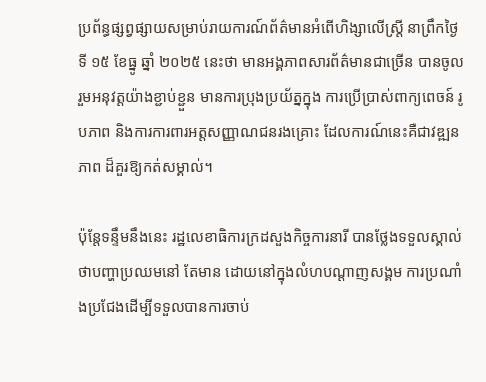ប្រព័ន្ធផ្សព្វផ្សាយសម្រាប់រាយការណ៍ព័ត៌មានអំពើហិង្សាលើស្ត្រី នាព្រឹកថ្ងៃទី ១៥ ខែធ្នូ ឆ្នាំ ២០២៥ នេះថា មានអង្គភាពសារព័ត៌មានជាច្រើន បានចូលរួមអនុវត្តយ៉ាងខ្ជាប់ខ្ជួន មានការប្រុងប្រយ័ត្នក្នុង ការប្រើប្រាស់ពាក្យពេចន៍ រូបភាព និងការការពារអត្តសញ្ញាណជនរងគ្រោះ ដែលការណ៍នេះគឺជាវឌ្ឍនភាព ដ៏គួរឱ្យកត់សម្គាល់។

ប៉ុន្តែទន្ទឹមនឹងនេះ រដ្ឋលេខាធិការក្រដសួងកិច្ចការនារី បានថ្លែងទទួលស្គាល់ថាបញ្ហាប្រឈមនៅ តែមាន ដោយនៅក្នុងលំហបណ្ដាញសង្គម ការប្រណាំងប្រជែងដើម្បីទទួលបានការចាប់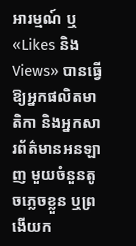អារម្មណ៍ ឬ «Likes និង Views» បានធ្វើឱ្យអ្នកផលិតមាតិកា និងអ្នកសារព័ត៌មានអនឡាញ មួយចំនួនតូចភ្លេចខ្លួន ឬព្រងើយក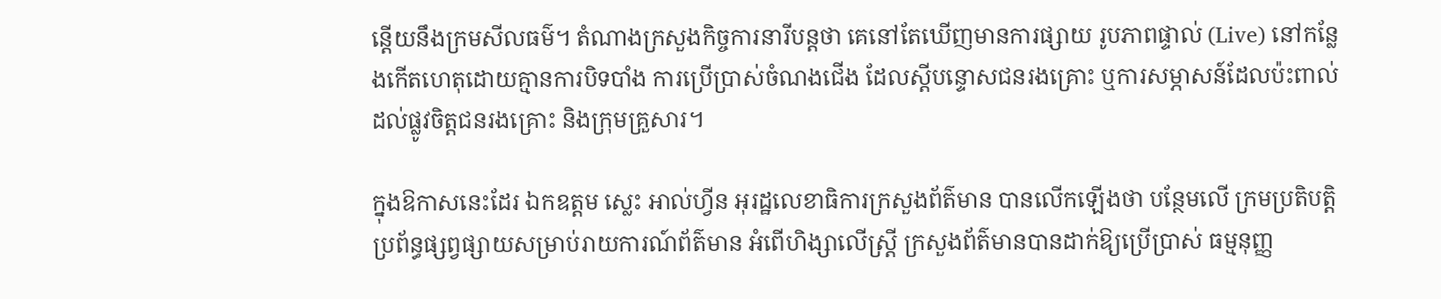ន្តើយនឹងក្រមសីលធម៌។ តំណាងក្រសួងកិច្ចការនារីបន្តថា គេនៅតែឃើញមានការផ្សាយ រូបភាពផ្ទាល់ (Live) នៅកន្លែងកើតហេតុដោយគ្មានការបិទបាំង ការប្រើប្រាស់ចំណងជើង ដែលស្តីបន្ទោសជនរងគ្រោះ ឬការសម្ភាសន៍ដែលប៉ះពាល់ដល់ផ្លូវចិត្តជនរងគ្រោះ និងក្រុមគ្រួសារ។

ក្នុងឱកាសនេះដែរ ឯកឧត្តម ស្លេះ អាល់ហ្វីន អុរដ្ឋលេខាធិការក្រសួងព័ត៌មាន បានលើកឡើងថា បន្ថែមលើ ក្រមប្រតិបត្តិប្រព័ន្ធផ្សព្វផ្សាយសម្រាប់រាយការណ៍ព័ត៌មាន អំពើហិង្សាលើស្ត្រី ក្រសួងព័ត៌មានបានដាក់ឱ្យប្រើប្រាស់ ធម្មនុញ្ញ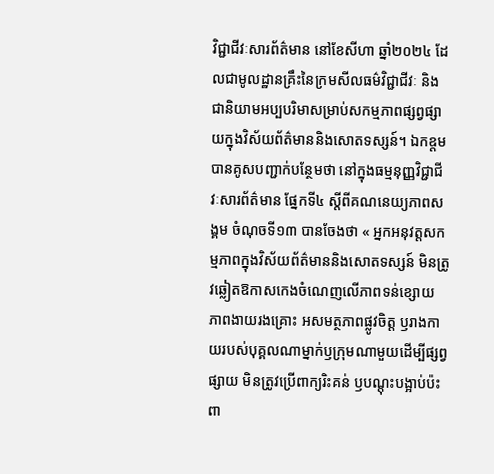វិជ្ជាជីវៈសារព័ត៌មាន នៅខែសីហា ឆ្នាំ២០២៤ ដែលជាមូលដ្ឋានគ្រឹះនៃក្រមសីលធម៌វិជ្ជាជីវៈ និងជានិយាមអប្បបរិមាសម្រាប់សកម្មភាពផ្សព្វផ្សាយក្នុងវិស័យព័ត៌មាននិងសោតទស្សន៍។ ឯកឧ្តមបានគូសបញ្ជាក់បន្ថែមថា នៅក្នុងធម្មនុញ្ញវិជ្ជាជីវៈសារព័ត៌មាន ផ្នែកទី៤ ស្តីពីគណនេយ្យភាពសង្គម ចំណុចទី១៣ បានចែងថា « អ្នកអនុវត្តសកម្មភាពក្នុងវិស័យព័ត៌មាននិងសោតទស្សន៍ មិនត្រូវឆ្លៀតឱកាសកេងចំណេញលើភាពទន់ខ្សោយ ភាពងាយរងគ្រោះ អសមត្ថភាពផ្លូវចិត្ត ឫរាងកាយរបស់បុគ្គលណាម្នាក់ឫក្រុមណាមួយដើម្បីផ្សព្វផ្សាយ មិនត្រូវប្រើពាក្យរិះគន់ ឫបណ្តុះបង្អាប់ប៉ះពា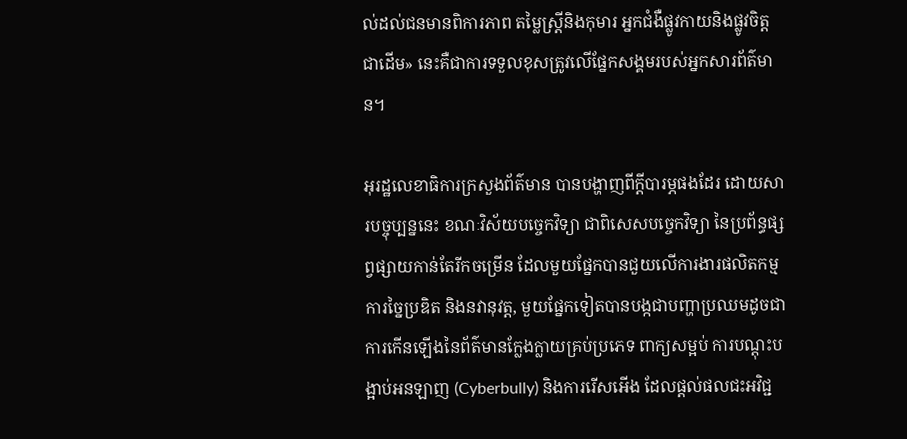ល់ដល់ជនមានពិការភាព តម្លៃស្ត្រីនិងកុមារ អ្នកជំងឺផ្លូវកាយនិងផ្លូវចិត្តជាដើម» នេះគឺជាការទទួលខុសត្រូវលើផ្នែកសង្គមរបស់អ្នកសារព័ត៌មាន។

អុរដ្ឋលេខាធិការក្រសួងព័ត៌មាន បានបង្ហាញពីក្ដីបារម្ភផងដែរ ដោយសារបច្ចុប្បន្ននេះ ខណៈវិស័យបច្ចេកវិទ្យា ជាពិសេសបច្ចេកវិទ្យា នៃប្រព័ន្ធផ្សព្វផ្សាយកាន់តែរីកចម្រើន ដែលមួយផ្នែកបានជួយលើការងារផលិតកម្ម ការច្នៃប្រឌិត និងនវានុវត្ត, មួយផ្នែកទៀតបានបង្កជាបញ្ហាប្រឈមដូចជាការកើនឡើងនៃព័ត៌មានក្លែងក្លាយគ្រប់ប្រភេទ ពាក្យសម្អប់ ការបណ្តុះបង្អាប់អនឡាញ (Cyberbully) និងការរើសអើង ដែលផ្តល់ផលជះអវិជ្ជ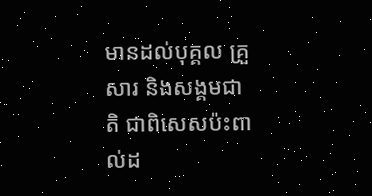មានដល់បុគ្គល គ្រួសារ និងសង្គមជាតិ ជាពិសេសប៉ះពាល់ដ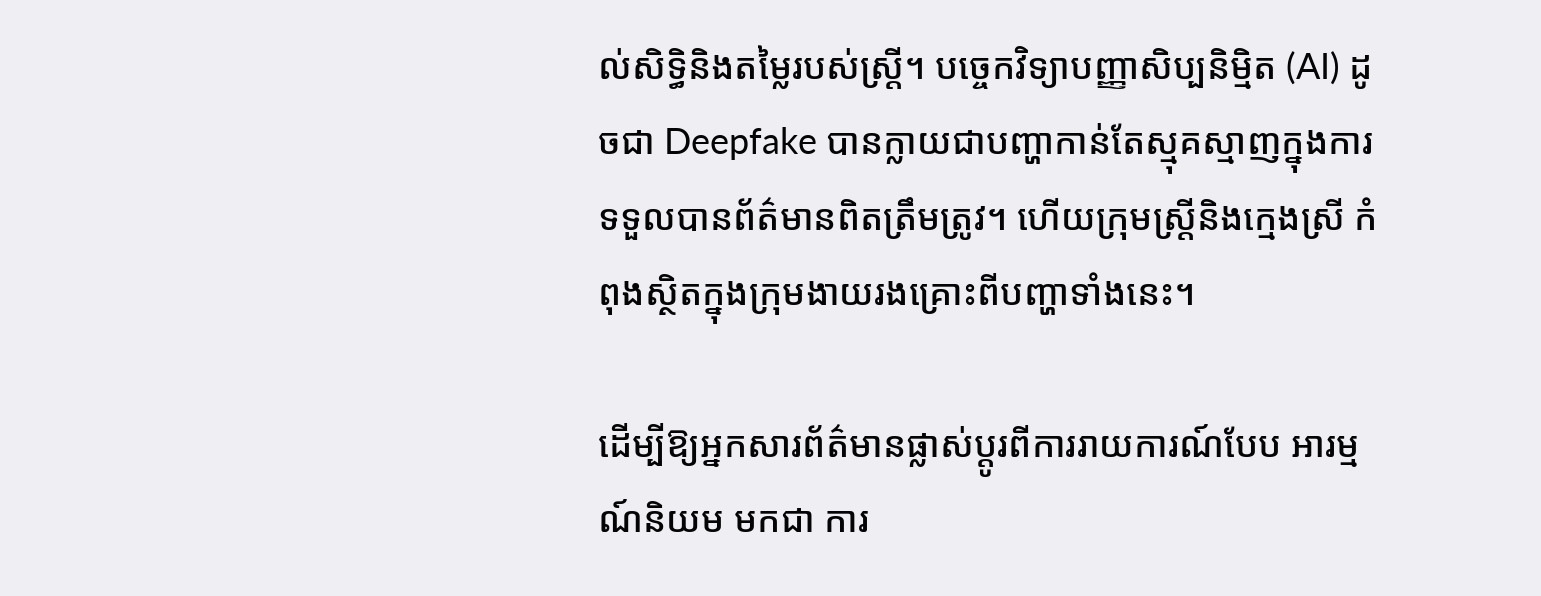ល់សិទ្ធិនិងតម្លៃរបស់ស្ត្រី។ បច្ចេកវិទ្យាបញ្ញាសិប្បនិម្មិត (AI) ដូចជា Deepfake បានក្លាយជាបញ្ហាកាន់តែស្មុគស្មាញក្នុងការទទួលបានព័ត៌មានពិតត្រឹមត្រូវ។ ហើយក្រុមស្ត្រីនិងក្មេងស្រី កំពុងស្ថិតក្នុងក្រុមងាយរងគ្រោះពីបញ្ហាទាំងនេះ។

ដើម្បីឱ្យអ្នកសារព័ត៌មានផ្លាស់ប្តូរពីការរាយការណ៍បែប អារម្មណ៍និយម មកជា ការ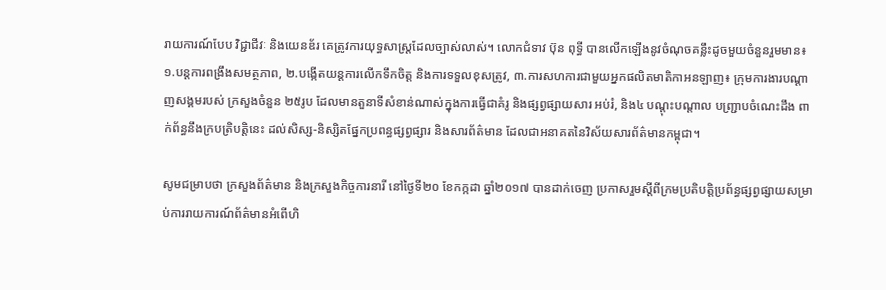រាយការណ៍បែប វិជ្ជាជីវៈ និងយេនឌ័រ គេត្រូវការយុទ្ធសាស្ត្រដែលច្បាស់លាស់។ លោកជំទាវ ប៊ុន ពុទ្ធី បានលើកឡើងនូវចំណុចគន្លឹះដូចមួយចំនួនរួមមាន៖ ១.បន្តការពង្រឹងសមត្ថភាព, ២.បង្កើតយន្តការលើកទឹកចិត្ត និងការទទួលខុសត្រូវ, ៣.ការសហការជាមួយអ្នកផលិតមាតិកាអនឡាញ៖ ក្រុមការងារបណ្តាញសង្គមរបស់ ក្រសួងចំនួន ២៥រូប ដែលមានតួនាទីសំខាន់ណាស់ក្នុងការធ្វើជាគំរូ និងផ្សព្វផ្សាយសារ អប់រំ, និង៤ បណ្ដុះបណ្ដាល បញ្ជ្រាបចំណេះដឹង ពាក់ព័ន្ធនឹងក្របត្រិបត្តិនេះ ដល់សិស្ស-និស្សិតផ្នែកប្រពន្ធផ្សព្វផ្សារ និងសារព័ត៌មាន ដែលជាអនាគតនៃវិស័យសារព័ត៌មានកម្ពុជា។

សូមជម្រាបថា ក្រសួងព័ត៌មាន និងក្រសួងកិច្ចការនារី នៅថ្ងៃទី២០ ខែកក្កដា ឆ្នាំ២០១៧ បានដាក់ចេញ ប្រកាសរួមស្តីពីក្រមប្រតិបត្តិប្រព័ន្ធផ្សព្វផ្សាយសម្រាប់ការរាយការណ៍ព័ត៌មានអំពើហិ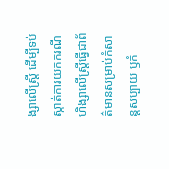ង្សាលើស្ត្រី ដើម្បីទប់ស្កាត់ការយកករណីហិង្សាលើស្ត្រីធ្វើជាព័ត៌មានសម្រាប់កំសាន្តសប្បាយ ឫកំ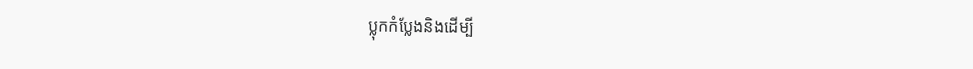ប្លុកកំប្លែងនិងដើម្បី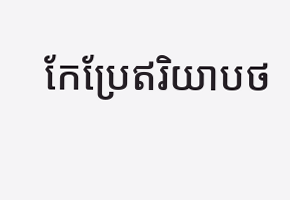កែប្រែឥរិយាបថ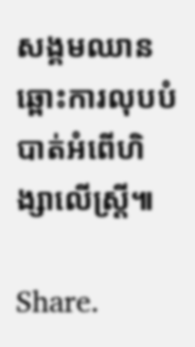សង្គមឈានឆ្ពោះការលុបបំបាត់អំពើហិង្សាលើស្ត្រី៕

Share.